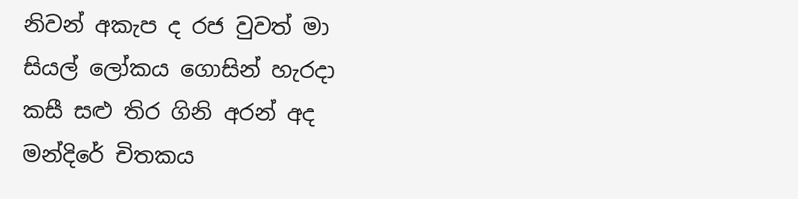නිවන් අකැප ද රජ වුවත් මා
සියල් ලෝකය ගොසින් හැරදා
කසී සළු තිර ගිනි අරන් අද
මන්දිරේ චිතකය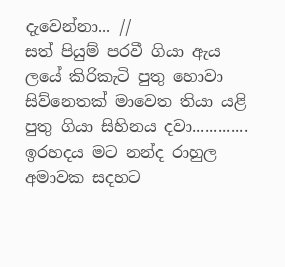දැවෙන්නා... //
සත් පියුම් පරවී ගියා ඇය
ලයේ කිරිකැටි පුතු හොවා
සිව්නෙතක් මාවෙත තියා යළි
පුතු ගියා සිහිනය දවා.............
ඉරහදය මට නන්ද රාහුල
අමාවක සදහට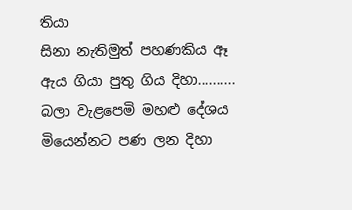තියා
සිනා නැතිමුත් පහණකිය ඈ
ඇය ගියා පුතු ගිය දිහා..........
බලා වැළපෙමි මහළු දේශය
මියෙන්නට පණ ලන දිහා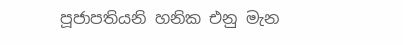පූජාපතියනි හනික එනු මැන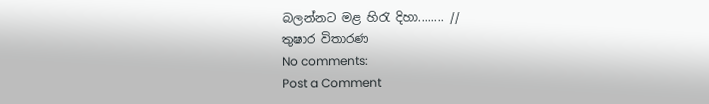බලන්නට මළ හිරැ දිහා........ //
තුෂාර විතාරණ
No comments:
Post a Comment